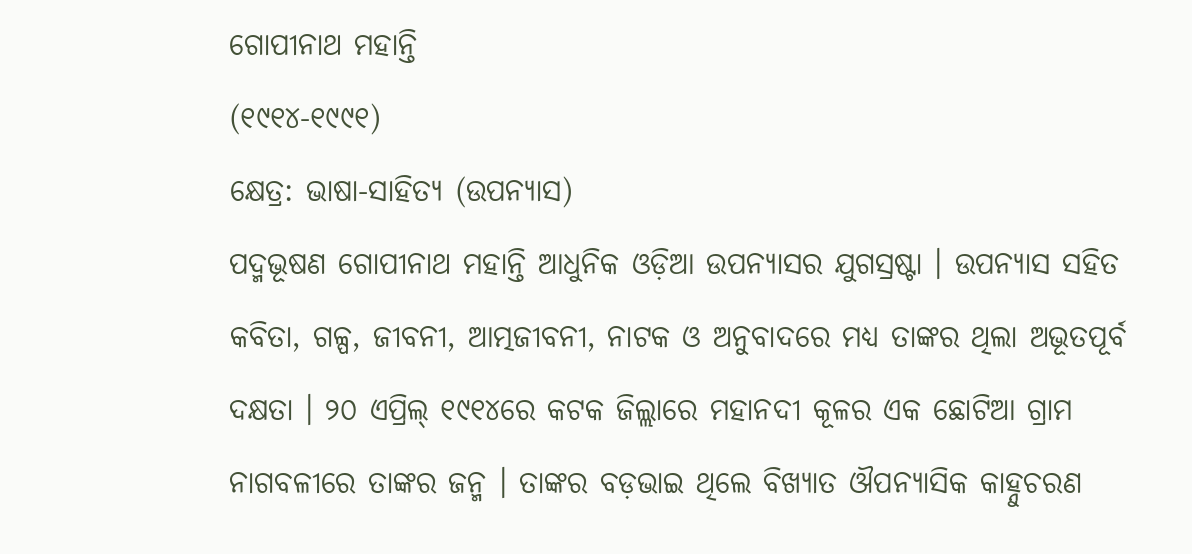ଗୋପୀନାଥ ମହାନ୍ତି
(୧୯୧୪-୧୯୯୧)
କ୍ଷେତ୍ର: ଭାଷା-ସାହିତ୍ୟ (ଉପନ୍ୟାସ)
ପଦ୍ମଭୂଷଣ ଗୋପୀନାଥ ମହାନ୍ତି ଆଧୁନିକ ଓଡ଼ିଆ ଉପନ୍ୟାସର ଯୁଗସ୍ରଷ୍ଟା । ଉପନ୍ୟାସ ସହିତ କବିତା, ଗଳ୍ପ, ଜୀବନୀ, ଆତ୍ମଜୀବନୀ, ନାଟକ ଓ ଅନୁବାଦରେ ମଧ୍ୟ ତାଙ୍କର ଥିଲା ଅଭୂତପୂର୍ବ ଦକ୍ଷତା । ୨୦ ଏପ୍ରିଲ୍ ୧୯୧୪ରେ କଟକ ଜିଲ୍ଲାରେ ମହାନଦୀ କୂଳର ଏକ ଛୋଟିଆ ଗ୍ରାମ ନାଗବଳୀରେ ତାଙ୍କର ଜନ୍ମ । ତାଙ୍କର ବଡ଼ଭାଇ ଥିଲେ ବିଖ୍ୟାତ ଔପନ୍ୟାସିକ କାହ୍ନୁଚରଣ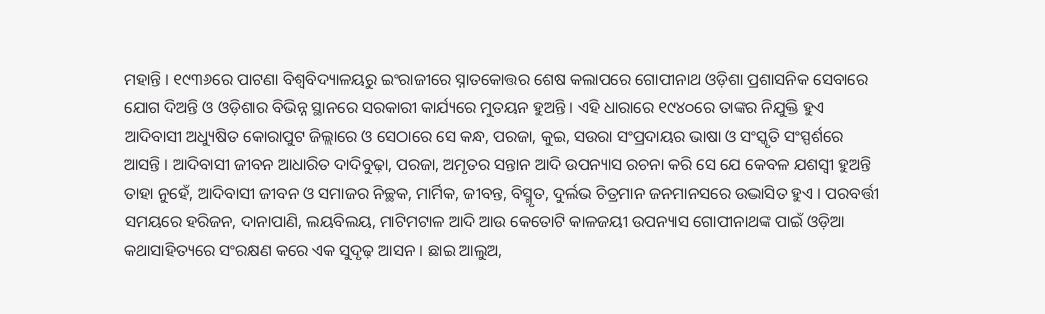ମହାନ୍ତି । ୧୯୩୬ରେ ପାଟଣା ବିଶ୍ୱବିଦ୍ୟାଳୟରୁ ଇଂରାଜୀରେ ସ୍ନାତକୋତ୍ତର ଶେଷ କଲାପରେ ଗୋପୀନାଥ ଓଡ଼ିଶା ପ୍ରଶାସନିକ ସେବାରେ ଯୋଗ ଦିଅନ୍ତି ଓ ଓଡ଼ିଶାର ବିଭିନ୍ନ ସ୍ଥାନରେ ସରକାରୀ କାର୍ଯ୍ୟରେ ମୁତୟନ ହୁଅନ୍ତି । ଏହି ଧାରାରେ ୧୯୪୦ରେ ତାଙ୍କର ନିଯୁକ୍ତି ହୁଏ ଆଦିବାସୀ ଅଧ୍ୟୁଷିତ କୋରାପୁଟ ଜିଲ୍ଲାରେ ଓ ସେଠାରେ ସେ କନ୍ଧ, ପରଜା, କୁଇ, ସଉରା ସଂପ୍ରଦାୟର ଭାଷା ଓ ସଂସ୍କୃତି ସଂସ୍ପର୍ଶରେ ଆସନ୍ତି । ଆଦିବାସୀ ଜୀବନ ଆଧାରିତ ଦାଦିବୁଢ଼ା, ପରଜା, ଅମୃତର ସନ୍ତାନ ଆଦି ଉପନ୍ୟାସ ରଚନା କରି ସେ ଯେ କେବଳ ଯଶସ୍ୱୀ ହୁଅନ୍ତି ତାହା ନୁହେଁ, ଆଦିବାସୀ ଜୀବନ ଓ ସମାଜର ନିଚ୍ଛକ, ମାର୍ମିକ, ଜୀବନ୍ତ, ବିସ୍ମୃତ, ଦୁର୍ଲଭ ଚିତ୍ରମାନ ଜନମାନସରେ ଉଦ୍ଭାସିତ ହୁଏ । ପରବର୍ତ୍ତୀ ସମୟରେ ହରିଜନ, ଦାନାପାଣି, ଲୟବିଲୟ, ମାଟିମଟାଳ ଆଦି ଆଉ କେତୋଟି କାଳଜୟୀ ଉପନ୍ୟାସ ଗୋପୀନାଥଙ୍କ ପାଇଁ ଓଡ଼ିଆ କଥାସାହିତ୍ୟରେ ସଂରକ୍ଷଣ କରେ ଏକ ସୁଦୃଢ଼ ଆସନ । ଛାଇ ଆଲୁଅ,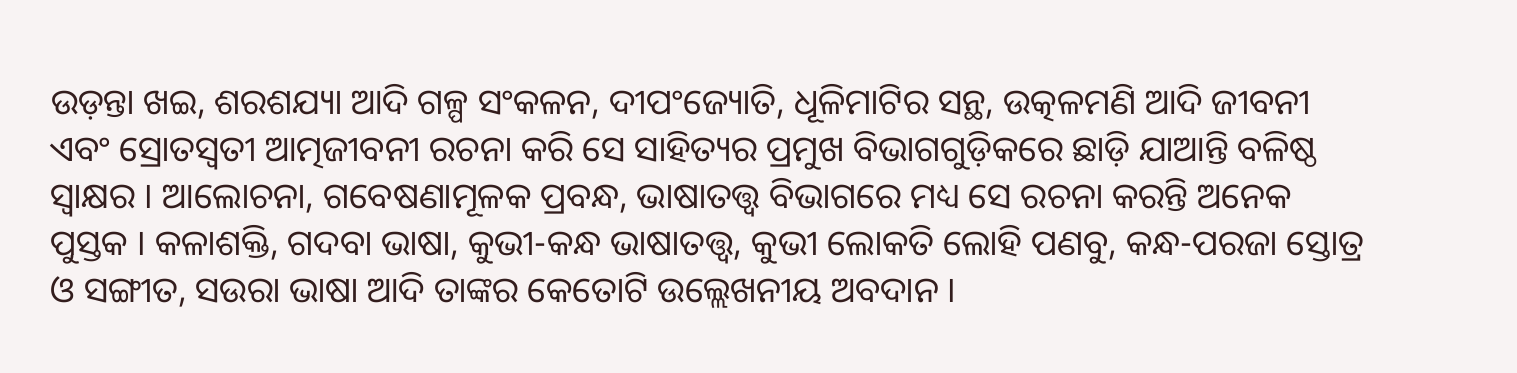ଉଡ଼ନ୍ତା ଖଇ, ଶରଶଯ୍ୟା ଆଦି ଗଳ୍ପ ସଂକଳନ, ଦୀପଂଜ୍ୟୋତି, ଧୂଳିମାଟିର ସନ୍ଥ, ଉତ୍କଳମଣି ଆଦି ଜୀବନୀ ଏବଂ ସ୍ରୋତସ୍ୱତୀ ଆତ୍ମଜୀବନୀ ରଚନା କରି ସେ ସାହିତ୍ୟର ପ୍ରମୁଖ ବିଭାଗଗୁଡ଼ିକରେ ଛାଡ଼ି ଯାଆନ୍ତି ବଳିଷ୍ଠ ସ୍ୱାକ୍ଷର । ଆଲୋଚନା, ଗବେଷଣାମୂଳକ ପ୍ରବନ୍ଧ, ଭାଷାତତ୍ତ୍ୱ ବିଭାଗରେ ମଧ୍ୟ ସେ ରଚନା କରନ୍ତି ଅନେକ ପୁସ୍ତକ । କଳାଶକ୍ତି, ଗଦବା ଭାଷା, କୁଭୀ-କନ୍ଧ ଭାଷାତତ୍ତ୍ୱ, କୁଭୀ ଲୋକତି ଲୋହି ପଣବୁ, କନ୍ଧ-ପରଜା ସ୍ତୋତ୍ର ଓ ସଙ୍ଗୀତ, ସଉରା ଭାଷା ଆଦି ତାଙ୍କର କେତୋଟି ଉଲ୍ଲେଖନୀୟ ଅବଦାନ ।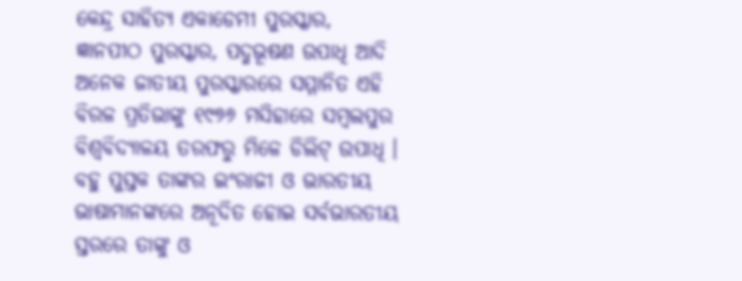କେନ୍ଦ୍ର ସାହିତ୍ୟ ଏକାଡେମୀ ପୁରସ୍କାର, ଜ୍ଞାନପୀଠ ପୁରସ୍କାର, ପଦ୍ମଭୂଷଣ ଉପାଧି ଆଦି ଅନେକ ଜାତୀୟ ପୁରସ୍କାରରେ ସମ୍ମାନିତ ଏହି ବିରଳ ପ୍ରତିଭାଙ୍କୁ ୧୯୭୬ ମସିହାରେ ସମ୍ବଲପୁର ବିଶ୍ୱବିଦ୍ୟାଳୟ ତରଫରୁ ମିଳେ ଡିଲିଟ୍ ଉପାଧି । ବହୁ ପୁସ୍ତକ ତାଙ୍କର ଇଂରାଜୀ ଓ ଭାରତୀୟ ଭାଷାମାନଙ୍କରେ ଅନୂଦିତ ହୋଇ ସର୍ବଭାରତୀୟ ସ୍ତରରେ ତାଙ୍କୁ ଓ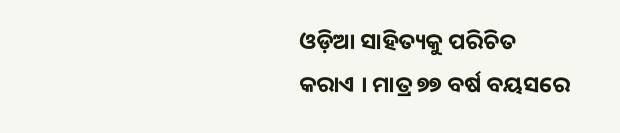ଓଡ଼ିଆ ସାହିତ୍ୟକୁ ପରିଚିତ କରାଏ । ମାତ୍ର ୭୭ ବର୍ଷ ବୟସରେ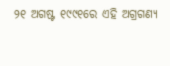୨୧ ଅଗଷ୍ଟ ୧୯୯୧ରେ ଏହି ଅଗ୍ରଗଣ୍ୟ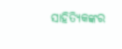ସାହିତ୍ୟିକଙ୍କର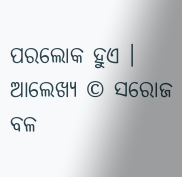ପରଲୋକ ହୁଏ ।
ଆଲେଖ୍ୟ © ସରୋଜ ବଳ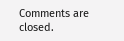Comments are closed.